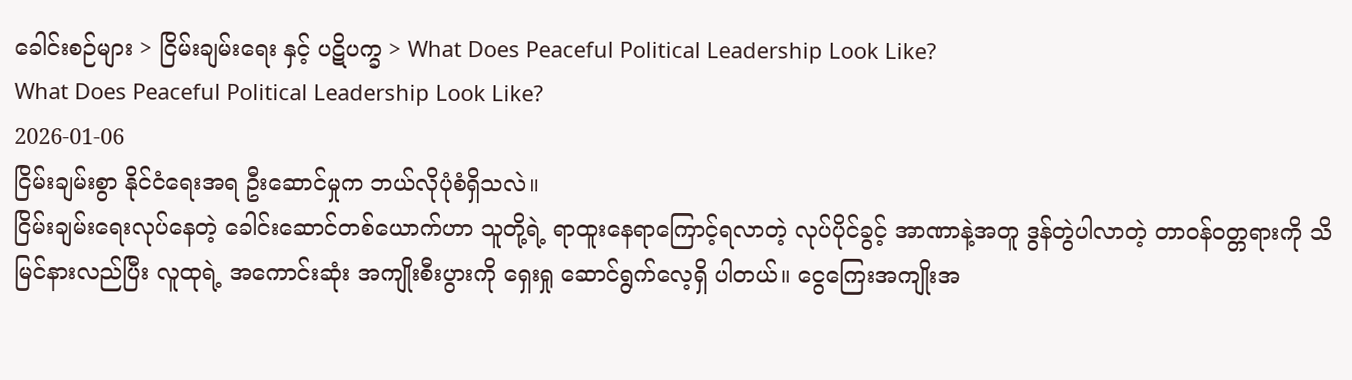ခေါင်းစဉ်များ > ငြိမ်းချမ်းရေး နှင့် ပဋိပက္ခ > What Does Peaceful Political Leadership Look Like?
What Does Peaceful Political Leadership Look Like?
2026-01-06
ငြိမ်းချမ်းစွာ နိုင်ငံရေးအရ ဦးဆောင်မှုက ဘယ်လိုပုံစံရှိသလဲ။
ငြိမ်းချမ်းရေးလုပ်နေတဲ့ ခေါင်းဆောင်တစ်ယောက်ဟာ သူတို့ရဲ့ ရာထူးနေရာကြောင့်ရလာတဲ့ လုပ်ပိုင်ခွင့် အာဏာနဲ့အတူ ဒွန်တွဲပါလာတဲ့ တာဝန်ဝတ္တရားကို သိမြင်နားလည်ပြီး လူထုရဲ့ အကောင်းဆုံး အကျိုးစီးပွားကို ရှေးရှု ဆောင်ရွက်လေ့ရှိ ပါတယ်။ ငွေကြေးအကျိုးအ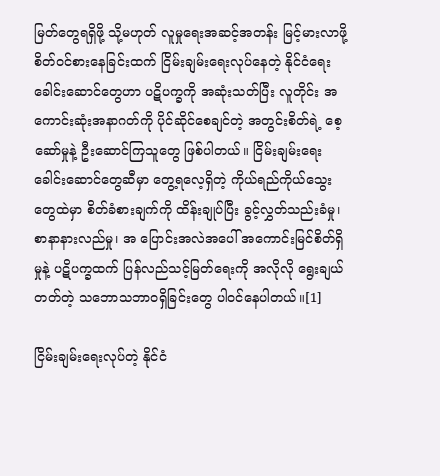မြတ်တွေရရှိဖို့ သို့မဟုတ် လူမှုရေးအဆင့်အတန်း မြင့်မားလာဖို့ စိတ်ဝင်စားနေခြင်းထက် ငြိမ်းချမ်းရေးလုပ်နေတဲ့ နိုင်ငံရေးခေါင်းဆောင်တွေဟာ ပဋိပက္ခကို အဆုံးသတ်ပြီး လူတိုင်း အကောင်းဆုံးအနာဂတ်ကို ပိုင်ဆိုင်စေချင်တဲ့ အတွင်းစိတ်ရဲ့ စေ့ဆော်မှုနဲ့ ဦးဆောင်ကြသူတွေ ဖြစ်ပါတယ်။ ငြိမ်းချမ်းရေး ခေါင်းဆောင်တွေဆီမှာ တွေ့ရလေ့ရှိတဲ့ ကိုယ်ရည်ကိုယ်သွေးတွေထဲမှာ စိတ်ခံစားချက်ကို ထိန်းချုပ်ပြီး ခွင့်လွှတ်သည်းခံမှု၊ စာနာနားလည်မှု၊ အ ပြောင်းအလဲအပေါ် အကောင်းမြင်စိတ်ရှိမှုနဲ့ ပဋိပက္ခထက် ပြန်လည်သင့်မြတ်ရေးကို အလိုလို ရွေးချယ်တတ်တဲ့ သဘောသဘာဝရှိခြင်းတွေ ပါဝင်နေပါတယ်။[1]

ငြိမ်းချမ်းရေးလုပ်တဲ့ နိုင်ငံ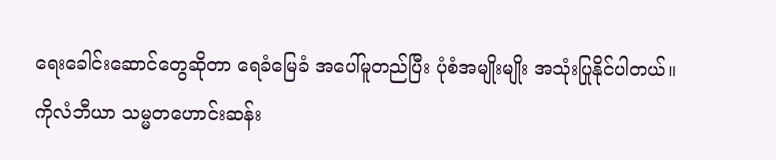ရေးခေါင်းဆောင်တွေဆိုတာ ရေခံမြေခံ အပေါ်မူတည်ပြီး ပုံစံအမျိုးမျိုး အသုံးပြုနိုင်ပါတယ်။ ကိုလံဘီယာ သမ္မတဟောင်းဆန်း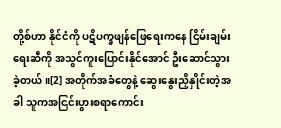တို့စ်ဟာ နိုင်ငံကို ပဋိပက္ခဖျန်ဖြေရေးကနေ ငြိမ်းချမ်းရေးဆီကို အသွင်ကူးပြောင်းနိုင်အောင် ဦးဆောင်သွားခဲ့တယ်။[2] အတိုက်အခံတွေနဲ့ ဆွေးနွေးညှိနှိုင်းတဲ့အခါ သူကအငြင်းပွားစရာကောင်း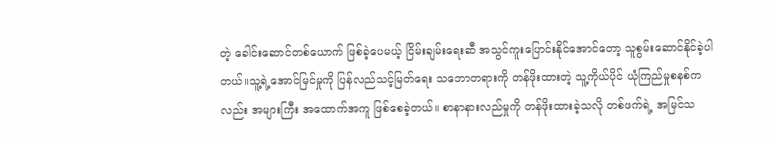တဲ့ ခေါင်းဆောင်တစ်ယောက် ဖြစ်ခဲ့ပေမယ့် ငြိမ်းချမ်းရေးဆီ အသွင်ကူးပြောင်းနိုင်အောင်တော့ သူစွမ်းဆောင်နိုင်ခဲ့ပါတယ်။သူ့ရဲ့အောင်မြင်မှုကို ပြန်လည်သင့်မြတ်ရေး သဘောတရားကို တန်ဖိုးထားတဲ့ သူ့ကိုယ်ပိုင် ယုံကြည်မှုစနစ်ကလည်း အများကြီး အထောက်အကူ ဖြစ်စေခဲ့တယ်။ စာနာနားလည်မှုကို တန်ဖိုးထားခဲ့သလို တစ်ဖက်ရဲ့ အမြင်သ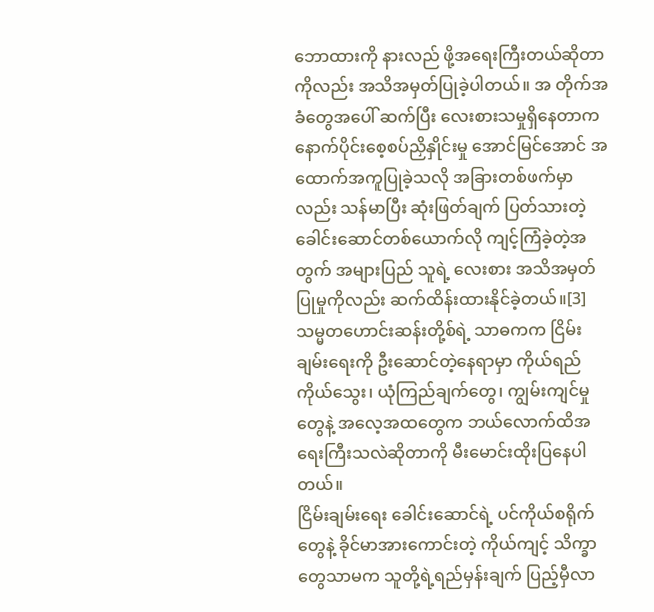ဘောထားကို နားလည် ဖို့အရေးကြီးတယ်ဆိုတာကိုလည်း အသိအမှတ်ပြုခဲ့ပါတယ်။ အ တိုက်အခံတွေအပေါ် ဆက်ပြီး လေးစားသမှုရှိနေတာက နောက်ပိုင်းစေ့စပ်ညှိနှိုင်းမှု အောင်မြင်အောင် အထောက်အကူပြုခဲ့သလို အခြားတစ်ဖက်မှာလည်း သန်မာပြီး ဆုံးဖြတ်ချက် ပြတ်သားတဲ့ ခေါင်းဆောင်တစ်ယောက်လို ကျင့်ကြံခဲ့တဲ့အတွက် အများပြည် သူရဲ့ လေးစား အသိအမှတ်ပြုမှုကိုလည်း ဆက်ထိန်းထားနိုင်ခဲ့တယ်။[3] သမ္မတဟောင်းဆန်းတို့စ်ရဲ့ သာဓကက ငြိမ်းချမ်းရေးကို ဦးဆောင်တဲ့နေရာမှာ ကိုယ်ရည်ကိုယ်သွေး၊ ယုံကြည်ချက်တွေ၊ ကျွမ်းကျင်မှုတွေနဲ့ အလေ့အထတွေက ဘယ်လောက်ထိအရေးကြီးသလဲဆိုတာကို မီးမောင်းထိုးပြနေပါတယ်။
ငြိမ်းချမ်းရေး ခေါင်းဆောင်ရဲ့ ပင်ကိုယ်စရိုက်တွေနဲ့ ခိုင်မာအားကောင်းတဲ့ ကိုယ်ကျင့် သိက္ခာတွေသာမက သူတို့ရဲ့ရည်မှန်းချက် ပြည့်မှီလာ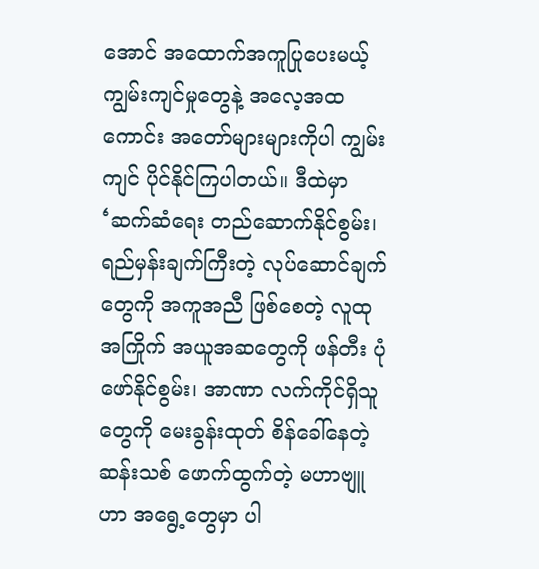အောင် အထောက်အကူပြုပေးမယ့် ကျွမ်းကျင်မှုတွေနဲ့ အလေ့အထကောင်း အတော်များများကိုပါ ကျွမ်းကျင် ပိုင်နိုင်ကြပါတယ်။ ဒီထဲမှာ ‘ဆက်ဆံရေး တည်ဆောက်နိုင်စွမ်း၊ ရည်မှန်းချက်ကြီးတဲ့ လုပ်ဆောင်ချက်တွေကို အကူအညီ ဖြစ်စေတဲ့ လူထုအကြိုက် အယူအဆတွေကို ဖန်တီး ပုံဖော်နိုင်စွမ်း၊ အာဏာ လက်ကိုင်ရှိသူတွေကို မေးခွန်းထုတ် စိန်ခေါ်နေတဲ့ ဆန်းသစ် ဖောက်ထွက်တဲ့ မဟာဗျူဟာ အရွေ့တွေမှာ ပါ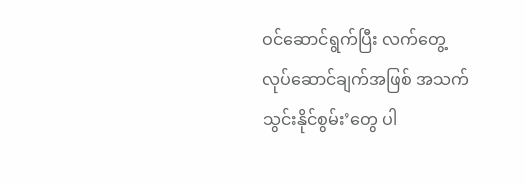ဝင်ဆောင်ရွက်ပြီး လက်တွေ့ လုပ်ဆောင်ချက်အဖြစ် အသက်သွင်းနိုင်စွမ်း’တွေ ပါ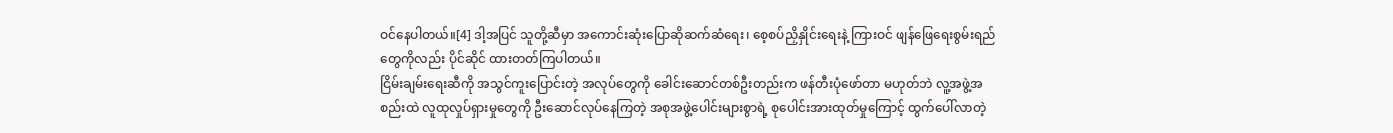ဝင်နေပါတယ်။[4] ဒါ့အပြင် သူတို့ဆီမှာ အကောင်းဆုံးပြောဆိုဆက်ဆံရေး၊ စေ့စပ်ညှိနှိုင်းရေးနဲ့ ကြားဝင် ဖျန်ဖြေရေးစွမ်းရည်တွေကိုလည်း ပိုင်ဆိုင် ထားတတ်ကြပါတယ်။
ငြိမ်းချမ်းရေးဆီကို အသွင်ကူးပြောင်းတဲ့ အလုပ်တွေကို ခေါင်းဆောင်တစ်ဦးတည်းက ဖန်တီးပုံဖော်တာ မဟုတ်ဘဲ လူ့အဖွဲ့အစည်းထဲ လူထုလှုပ်ရှားမှုတွေကို ဦးဆောင်လုပ်နေကြတဲ့ အစုအဖွဲ့ပေါင်းများစွာရဲ့ စုပေါင်းအားထုတ်မှုကြောင့် ထွက်ပေါ်လာတဲ့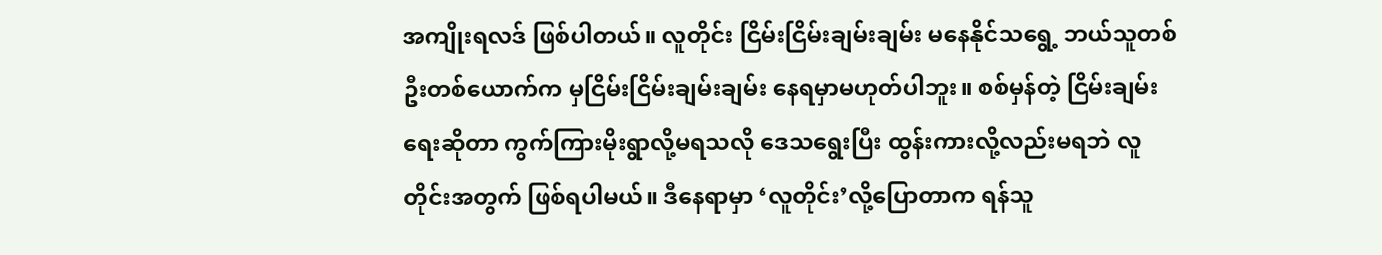အကျိုးရလဒ် ဖြစ်ပါတယ်။ လူတိုင်း ငြိမ်းငြိမ်းချမ်းချမ်း မနေနိုင်သရွေ့ ဘယ်သူတစ်ဦးတစ်ယောက်က မှငြိမ်းငြိမ်းချမ်းချမ်း နေရမှာမဟုတ်ပါဘူး။ စစ်မှန်တဲ့ ငြိမ်းချမ်းရေးဆိုတာ ကွက်ကြားမိုးရွာလို့မရသလို ဒေသရွေးပြီး ထွန်းကားလို့လည်းမရဘဲ လူတိုင်းအတွက် ဖြစ်ရပါမယ်။ ဒီနေရာမှာ ‘လူတိုင်း’လို့ပြောတာက ရန်သူ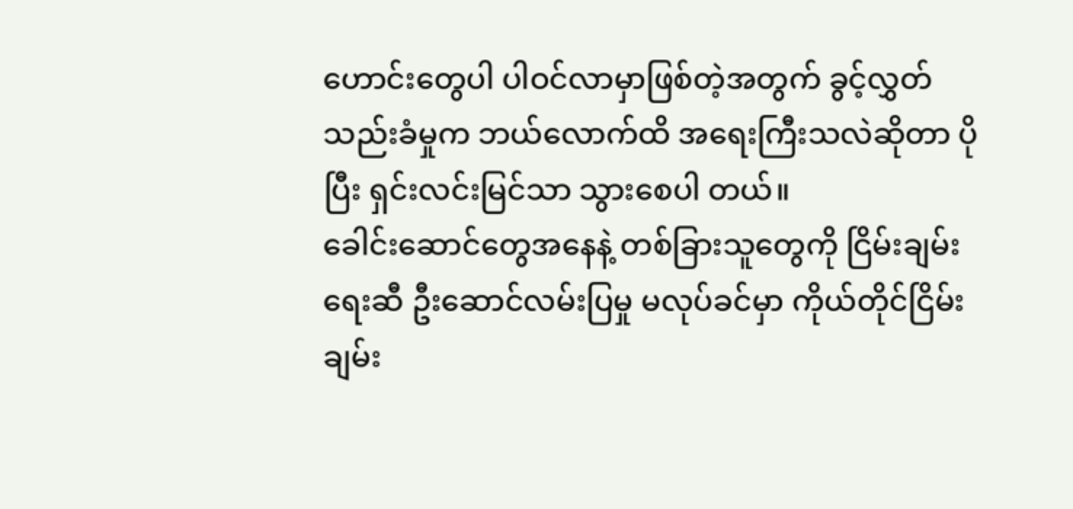ဟောင်းတွေပါ ပါဝင်လာမှာဖြစ်တဲ့အတွက် ခွင့်လွှတ် သည်းခံမှုက ဘယ်လောက်ထိ အရေးကြီးသလဲဆိုတာ ပိုပြီး ရှင်းလင်းမြင်သာ သွားစေပါ တယ်။
ခေါင်းဆောင်တွေအနေနဲ့ တစ်ခြားသူတွေကို ငြိမ်းချမ်းရေးဆီ ဦးဆောင်လမ်းပြမှု မလုပ်ခင်မှာ ကိုယ်တိုင်ငြိမ်းချမ်း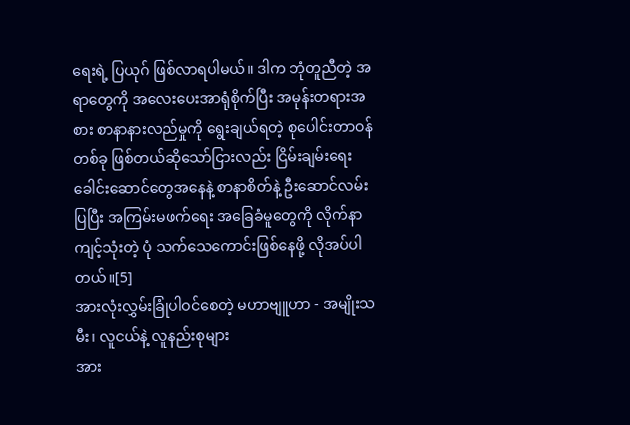ရေးရဲ့ ပြယုဂ် ဖြစ်လာရပါမယ်။ ဒါက ဘုံတူညီတဲ့ အရာတွေကို အလေးပေးအာရုံစိုက်ပြီး အမုန်းတရားအစား စာနာနားလည်မှုကို ရွေးချယ်ရတဲ့ စုပေါင်းတာဝန်တစ်ခု ဖြစ်တယ်ဆိုသော်ငြားလည်း ငြိမ်းချမ်းရေး ခေါင်းဆောင်တွေအနေနဲ့ စာနာစိတ်နဲ့ ဦးဆောင်လမ်းပြပြီး အကြမ်းမဖက်ရေး အခြေခံမူတွေကို လိုက်နာကျင့်သုံးတဲ့ ပုံ သက်သေကောင်းဖြစ်နေဖို့ လိုအပ်ပါတယ်။[5]
အားလုံးလွှမ်းခြုံပါဝင်စေတဲ့ မဟာဗျူဟာ - အမျိုးသမီး၊ လူငယ်နဲ့ လူနည်းစုများ
အား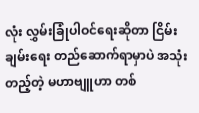လုံး လွှမ်းခြုံပါဝင်ရေးဆိုတာ ငြိမ်းချမ်းရေး တည်ဆောက်ရာမှာပဲ အသုံးတည့်တဲ့ မဟာဗျူဟာ တစ်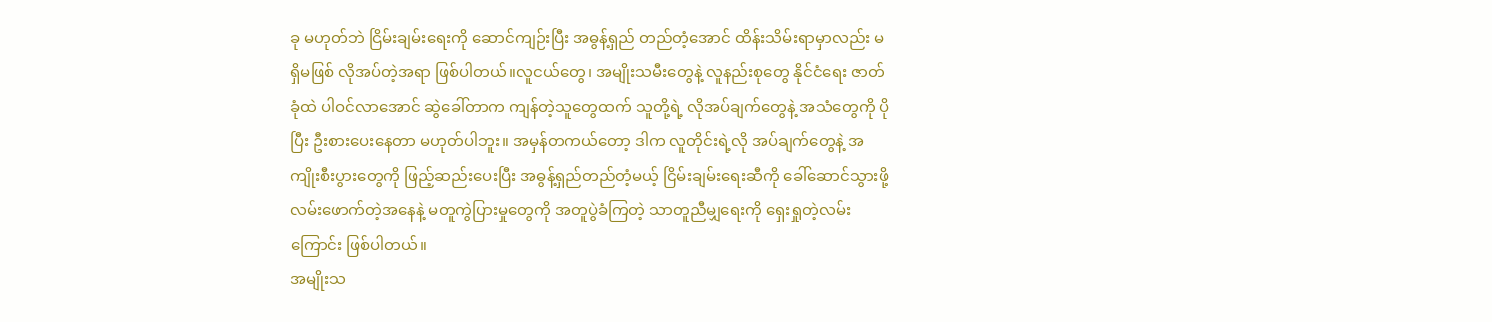ခု မဟုတ်ဘဲ ငြိမ်းချမ်းရေးကို ဆောင်ကျဉ်းပြီး အဓွန့်ရှည် တည်တံ့အောင် ထိန်းသိမ်းရာမှာလည်း မရှိမဖြစ် လိုအပ်တဲ့အရာ ဖြစ်ပါတယ်။လူငယ်တွေ၊ အမျိုးသမီးတွေနဲ့ လူနည်းစုတွေ နိုင်ငံရေး ဇာတ်ခုံထဲ ပါဝင်လာအောင် ဆွဲခေါ်တာက ကျန်တဲ့သူတွေထက် သူတို့ရဲ့ လိုအပ်ချက်တွေနဲ့ အသံတွေကို ပိုပြီး ဦးစားပေးနေတာ မဟုတ်ပါဘူး။ အမှန်တကယ်တော့ ဒါက လူတိုင်းရဲ့လို အပ်ချက်တွေနဲ့ အကျိုးစီးပွားတွေကို ဖြည့်ဆည်းပေးပြီး အဓွန့်ရှည်တည်တံ့မယ့် ငြိမ်းချမ်းရေးဆီကို ခေါ်ဆောင်သွားဖို့ လမ်းဖောက်တဲ့အနေနဲ့ မတူကွဲပြားမှုတွေကို အတူပွဲခံကြတဲ့ သာတူညီမျှရေးကို ရှေးရှုတဲ့လမ်းကြောင်း ဖြစ်ပါတယ်။
အမျိုးသ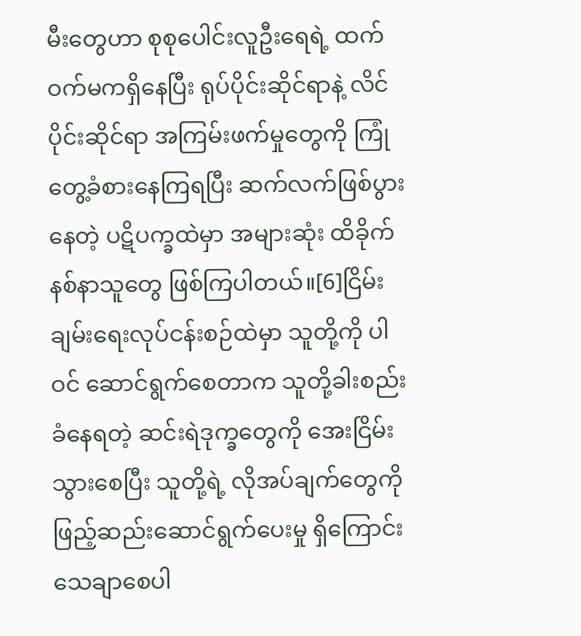မီးတွေဟာ စုစုပေါင်းလူဦးရေရဲ့ ထက်ဝက်မကရှိနေပြီး ရုပ်ပိုင်းဆိုင်ရာနဲ့ လိင်ပိုင်းဆိုင်ရာ အကြမ်းဖက်မှုတွေကို ကြုံတွေ့ခံစားနေကြရပြီး ဆက်လက်ဖြစ်ပွားနေတဲ့ ပဋိပက္ခထဲမှာ အများဆုံး ထိခိုက်နစ်နာသူတွေ ဖြစ်ကြပါတယ်။[6]ငြိမ်းချမ်းရေးလုပ်ငန်းစဉ်ထဲမှာ သူတို့ကို ပါဝင် ဆောင်ရွက်စေတာက သူတို့ခါးစည်းခံနေရတဲ့ ဆင်းရဲဒုက္ခတွေကို အေးငြိမ်းသွားစေပြီး သူတို့ရဲ့ လိုအပ်ချက်တွေကို ဖြည့်ဆည်းဆောင်ရွက်ပေးမှု ရှိကြောင်းသေချာစေပါ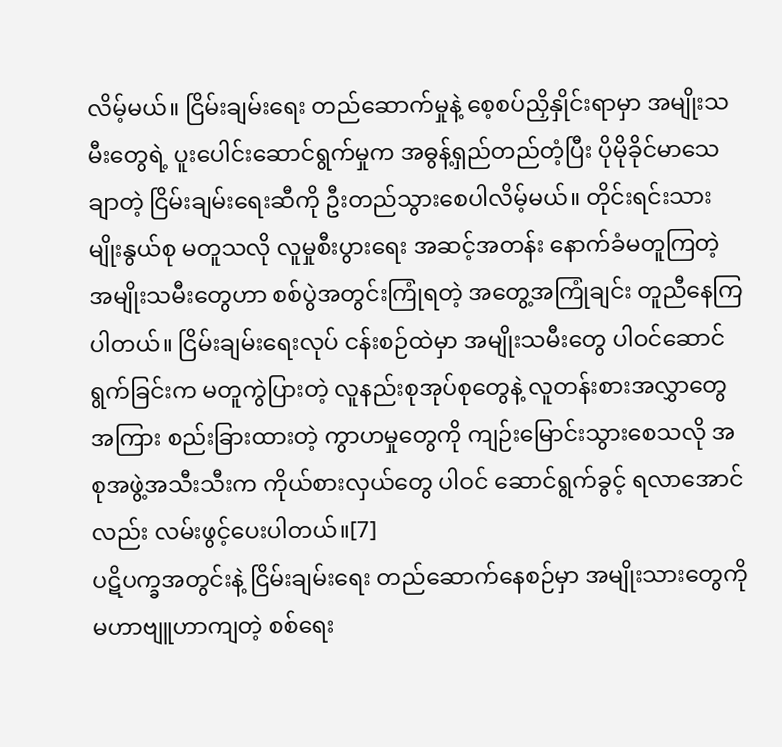လိမ့်မယ်။ ငြိမ်းချမ်းရေး တည်ဆောက်မှုနဲ့ စေ့စပ်ညှိနှိုင်းရာမှာ အမျိုးသမီးတွေရဲ့ ပူးပေါင်းဆောင်ရွက်မှုက အဓွန့်ရှည်တည်တံ့ပြီး ပိုမိုခိုင်မာသေချာတဲ့ ငြိမ်းချမ်းရေးဆီကို ဦးတည်သွားစေပါလိမ့်မယ်။ တိုင်းရင်းသား မျိုးနွယ်စု မတူသလို လူမှုစီးပွားရေး အဆင့်အတန်း နောက်ခံမတူကြတဲ့ အမျိုးသမီးတွေဟာ စစ်ပွဲအတွင်းကြုံရတဲ့ အတွေ့အကြုံချင်း တူညီနေကြပါတယ်။ ငြိမ်းချမ်းရေးလုပ် ငန်းစဉ်ထဲမှာ အမျိုးသမီးတွေ ပါဝင်ဆောင်ရွက်ခြင်းက မတူကွဲပြားတဲ့ လူနည်းစုအုပ်စုတွေနဲ့ လူတန်းစားအလွှာတွေအကြား စည်းခြားထားတဲ့ ကွာဟမှုတွေကို ကျဉ်းမြောင်းသွားစေသလို အစုအဖွဲ့အသီးသီးက ကိုယ်စားလှယ်တွေ ပါဝင် ဆောင်ရွက်ခွင့် ရလာအောင်လည်း လမ်းဖွင့်ပေးပါတယ်။[7]
ပဋိပက္ခအတွင်းနဲ့ ငြိမ်းချမ်းရေး တည်ဆောက်နေစဉ်မှာ အမျိုးသားတွေကို မဟာဗျူဟာကျတဲ့ စစ်ရေး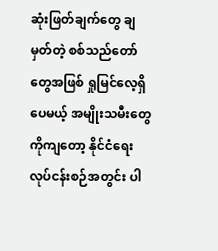ဆုံးဖြတ်ချက်တွေ ချမှတ်တဲ့ စစ်သည်တော်တွေအဖြစ် ရှုမြင်လေ့ရှိပေမယ့် အမျိုးသမီးတွေကိုကျတော့ နိုင်ငံရေး လုပ်ငန်းစဉ်အတွင်း ပါ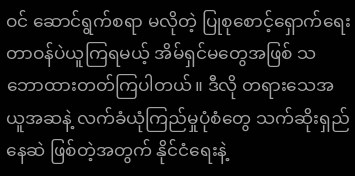ဝင် ဆောင်ရွက်စရာ မလိုတဲ့ ပြုစုစောင့်ရှောက်ရေး တာဝန်ပဲယူကြရမယ့် အိမ်ရှင်မတွေအဖြစ် သဘောထားတတ်ကြပါတယ်။ ဒီလို တရားသေအယူအဆနဲ့ လက်ခံယုံကြည်မှုပုံစံတွေ သက်ဆိုးရှည်နေဆဲ ဖြစ်တဲ့အတွက် နိုင်ငံရေးနဲ့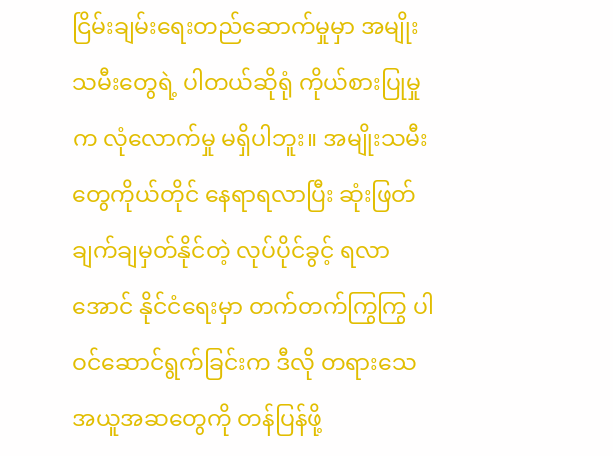ငြိမ်းချမ်းရေးတည်ဆောက်မှုမှာ အမျိုးသမီးတွေရဲ့ ပါတယ်ဆိုရုံ ကိုယ်စားပြုမှုက လုံလောက်မှု မရှိပါဘူး။ အမျိုးသမီးတွေကိုယ်တိုင် နေရာရလာပြီး ဆုံးဖြတ်ချက်ချမှတ်နိုင်တဲ့ လုပ်ပိုင်ခွင့် ရလာအောင် နိုင်ငံရေးမှာ တက်တက်ကြွကြွ ပါဝင်ဆောင်ရွက်ခြင်းက ဒီလို တရားသေ အယူအဆတွေကို တန်ပြန်ဖို့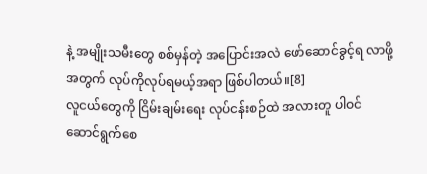နဲ့ အမျိုးသမီးတွေ စစ်မှန်တဲ့ အပြောင်းအလဲ ဖော်ဆောင်ခွင့်ရ လာဖို့အတွက် လုပ်ကိုလုပ်ရမယ့်အရာ ဖြစ်ပါတယ်။[8]
လူငယ်တွေကို ငြိမ်းချမ်းရေး လုပ်ငန်းစဉ်ထဲ အလားတူ ပါဝင် ဆောင်ရွက်စေ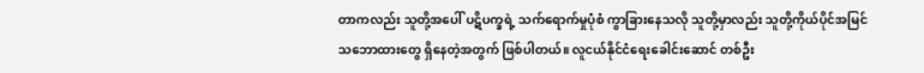တာကလည်း သူတို့အပေါ် ပဋိပက္ခရဲ့ သက်ရောက်မှုပုံစံ ကွာခြားနေသလို သူတို့မှာလည်း သူတို့ကိုယ်ပိုင်အမြင် သဘောထားတွေ ရှိနေတဲ့အတွက် ဖြစ်ပါတယ်။ လူငယ်နိုင်ငံရေးခေါင်းဆောင် တစ်ဦး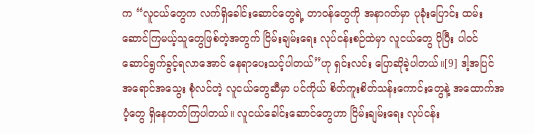က “လူငယ်တွေက လက်ရှိခေါင်းဆောင်တွေရဲ့ တာဝန်တွေကို အနာဂတ်မှာ ပုခုံးပြောင်း ထမ်းဆောင်ကြမယ့်သူတွေဖြစ်တဲ့အတွက် ငြိမ်းချမ်းရေး လုပ်ငန်းစဉ်ထဲမှာ လူငယ်တွေ ပိုပြီး ပါဝင် ဆောင်ရွက်ခွင့်ရလာအောင် နေရာပေးသင့်ပါတယ်”ဟု ရှင်းလင်း ပြောဆိုခဲ့ပါတယ်။[9] ဒါ့အပြင် အရောင်အသွေး စုံလင်တဲ့ လူငယ်တွေဆီမှာ ပင်ကိုယ် စိတ်ကူးစိတ်သန်းကောင်းတွေနဲ့ အထောက်အပံ့တွေ ရှိနေတတ်ကြပါတယ်။ လူငယ်ခေါင်းဆောင်တွေဟာ ငြိမ်းချမ်းရေး လုပ်ငန်း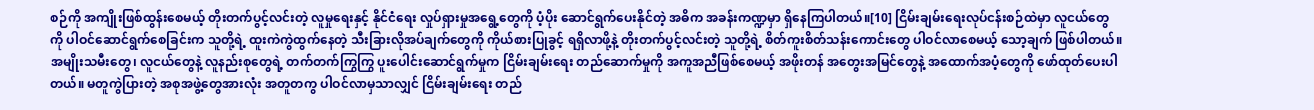စဉ်ကို အကျိုးဖြစ်ထွန်းစေမယ့် တိုးတက်ပွင့်လင်းတဲ့ လူမှုရေးနှင့် နိုင်ငံရေး လှုပ်ရှားမှုအရွေ့တွေကို ပံ့ပိုး ဆောင်ရွက်ပေးနိုင်တဲ့ အဓိက အခန်းကဏ္ဍမှာ ရှိနေကြပါတယ်။[10] ငြိမ်းချမ်းရေးလုပ်ငန်းစဉ်ထဲမှာ လူငယ်တွေကို ပါဝင်ဆောင်ရွက်စေခြင်းက သူတို့ရဲ့ ထူးကဲကွဲထွက်နေတဲ့ သီးခြားလိုအပ်ချက်တွေကို ကိုယ်စားပြုခွင့် ရရှိလာဖို့နဲ့ တိုးတက်ပွင့်လင်းတဲ့ သူတို့ရဲ့ စိတ်ကူးစိတ်သန်းကောင်းတွေ ပါဝင်လာစေမယ့် သော့ချက် ဖြစ်ပါတယ်။
အမျိုးသမီးတွေ၊ လူငယ်တွေနဲ့ လူနည်းစုတွေရဲ့ တက်တက်ကြွကြွ ပူးပေါင်းဆောင်ရွက်မှုက ငြိမ်းချမ်းရေး တည်ဆောက်မှုကို အကူအညီဖြစ်စေမယ့် အဖိုးတန် အတွေးအမြင်တွေနဲ့ အထောက်အပံ့တွေကို ဖော်ထုတ်ပေးပါတယ်။ မတူကွဲပြားတဲ့ အစုအဖွဲ့တွေအားလုံး အတူတကွ ပါဝင်လာမှသာလျှင် ငြိမ်းချမ်းရေး တည်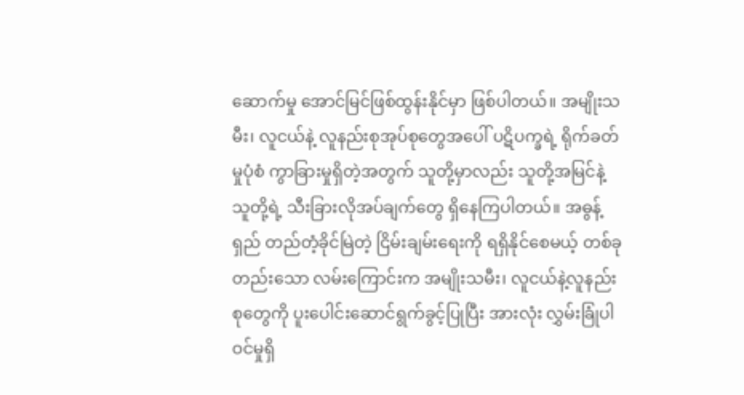ဆောက်မှု အောင်မြင်ဖြစ်ထွန်းနိုင်မှာ ဖြစ်ပါတယ်။ အမျိုးသမီး၊ လူငယ်နဲ့ လူနည်းစုအုပ်စုတွေအပေါ် ပဋိပက္ခရဲ့ ရိုက်ခတ်မှုပုံစံ ကွာခြားမှုရှိတဲ့အတွက် သူတို့မှာလည်း သူတို့အမြင်နဲ့ သူတို့ရဲ့ သီးခြားလိုအပ်ချက်တွေ ရှိနေကြပါတယ်။ အဓွန့်ရှည် တည်တံ့ခိုင်မြဲတဲ့ ငြိမ်းချမ်းရေးကို ရရှိနိုင်စေမယ့် တစ်ခုတည်းသော လမ်းကြောင်းက အမျိုးသမီး၊ လူငယ်နဲ့လူနည်းစုတွေကို ပူးပေါင်းဆောင်ရွက်ခွင့်ပြုပြီး အားလုံး လွှမ်းခြုံပါဝင်မှုရှိ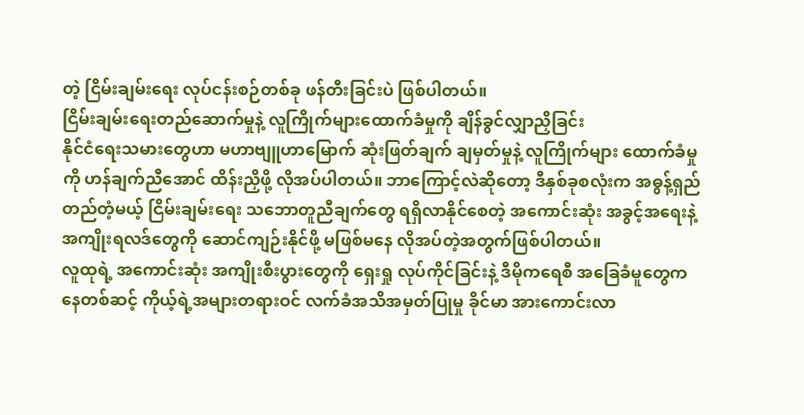တဲ့ ငြိမ်းချမ်းရေး လုပ်ငန်းစဉ်တစ်ခု ဖန်တီးခြင်းပဲ ဖြစ်ပါတယ်။
ငြိမ်းချမ်းရေးတည်ဆောက်မှုနဲ့ လူကြိုက်များထောက်ခံမှုကို ချိန်ခွင်လျှာညှိခြင်း
နိုင်ငံရေးသမားတွေဟာ မဟာဗျူဟာမြောက် ဆုံးဖြတ်ချက် ချမှတ်မှုနဲ့ လူကြိုက်များ ထောက်ခံမှုကို ဟန်ချက်ညီအောင် ထိန်းညှိဖို့ လိုအပ်ပါတယ်။ ဘာကြောင့်လဲဆိုတော့ ဒီနှစ်ခုစလုံးက အဓွန့်ရှည် တည်တံ့မယ့် ငြိမ်းချမ်းရေး သဘောတူညီချက်တွေ ရရှိလာနိုင်စေတဲ့ အကောင်းဆုံး အခွင့်အရေးနဲ့ အကျိုးရလဒ်တွေကို ဆောင်ကျဉ်းနိုင်ဖို့ မဖြစ်မနေ လိုအပ်တဲ့အတွက်ဖြစ်ပါတယ်။
လူထုရဲ့ အကောင်းဆုံး အကျိုးစီးပွားတွေကို ရှေးရှု လုပ်ကိုင်ခြင်းနဲ့ ဒီမိုကရေစီ အခြေခံမူတွေကနေတစ်ဆင့် ကိုယ့်ရဲ့အများတရားဝင် လက်ခံအသိအမှတ်ပြုမှု ခိုင်မာ အားကောင်းလာ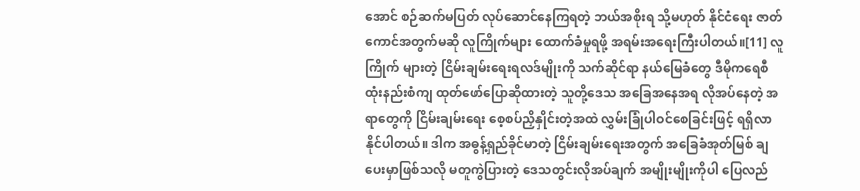အောင် စဉ်ဆက်မပြတ် လုပ်ဆောင်နေကြရတဲ့ ဘယ်အစိုးရ သို့မဟုတ် နိုင်ငံရေး ဇာတ်ကောင်အတွက်မဆို လူကြိုက်များ ထောက်ခံမှုရဖို့ အရမ်းအရေးကြီးပါတယ်။[11] လူကြိုက် များတဲ့ ငြိမ်းချမ်းရေးရလဒ်မျိုးကို သက်ဆိုင်ရာ နယ်မြေခံတွေ ဒီမိုကရေစီ ထုံးနည်းစံကျ ထုတ်ဖော်ပြောဆိုထားတဲ့ သူတို့ဒေသ အခြေအနေအရ လိုအပ်နေတဲ့ အရာတွေကို ငြိမ်းချမ်းရေး စေ့စပ်ညှိနှိုင်းတဲ့အထဲ လွှမ်းခြုံပါဝင်စေခြင်းဖြင့် ရရှိလာနိုင်ပါတယ်။ ဒါက အဓွန့်ရှည်ခိုင်မာတဲ့ ငြိမ်းချမ်းရေးအတွက် အခြေခံအုတ်မြစ် ချပေးမှာဖြစ်သလို မတူကွဲပြားတဲ့ ဒေသတွင်းလိုအပ်ချက် အမျိုးမျိုးကိုပါ ပြေလည်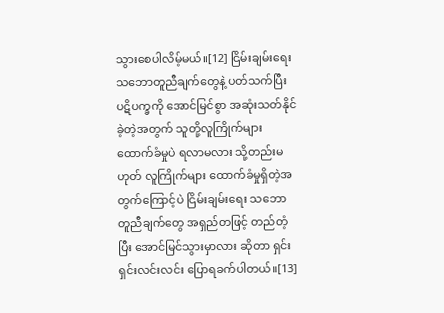သွားစေပါလိမ့်မယ်။[12] ငြိမ်းချမ်းရေး သဘောတူညီချက်တွေနဲ့ ပတ်သက်ပြီး ပဋိပက္ခကို အောင်မြင်စွာ အဆုံးသတ်နိုင်ခဲ့တဲ့အတွက် သူတို့လူကြိုက်များ ထောက်ခံမှုပဲ ရလာမလား သို့တည်းမဟုတ် လူကြိုက်များ ထောက်ခံမှုရှိတဲ့အတွက်ကြောင့်ပဲ ငြိမ်းချမ်းရေး သဘောတူညီချက်တွေ အရှည်တဖြင့် တည်တံ့ပြီး အောင်မြင်သွားမှာလား ဆိုတာ ရှင်းရှင်းလင်းလင်း ပြောရခက်ပါတယ်။[13]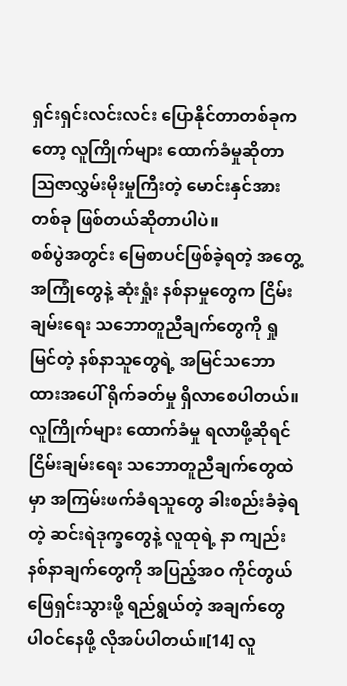ရှင်းရှင်းလင်းလင်း ပြောနိုင်တာတစ်ခုကတော့ လူကြိုက်များ ထောက်ခံမှုဆိုတာ ဩဇာလွှမ်းမိုးမှုကြီးတဲ့ မောင်းနှင်အားတစ်ခု ဖြစ်တယ်ဆိုတာပါပဲ။
စစ်ပွဲအတွင်း မြေစာပင်ဖြစ်ခဲ့ရတဲ့ အတွေ့အကြုံတွေနဲ့ ဆုံးရှုံး နစ်နာမှုတွေက ငြိမ်းချမ်းရေး သဘောတူညီချက်တွေကို ရှုမြင်တဲ့ နစ်နာသူတွေရဲ့ အမြင်သဘောထားအပေါ် ရိုက်ခတ်မှု ရှိလာစေပါတယ်။ လူကြိုက်များ ထောက်ခံမှု ရလာဖို့ဆိုရင် ငြိမ်းချမ်းရေး သဘောတူညီချက်တွေထဲမှာ အကြမ်းဖက်ခံရသူတွေ ခါးစည်းခံခဲ့ရတဲ့ ဆင်းရဲဒုက္ခတွေနဲ့ လူထုရဲ့ နာ ကျည်းနစ်နာချက်တွေကို အပြည့်အဝ ကိုင်တွယ်ဖြေရှင်းသွားဖို့ ရည်ရွယ်တဲ့ အချက်တွေ ပါဝင်နေဖို့ လိုအပ်ပါတယ်။[14] လူ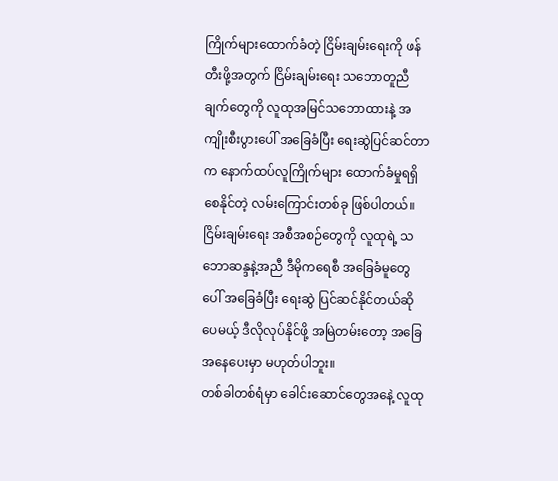ကြိုက်များထောက်ခံတဲ့ ငြိမ်းချမ်းရေးကို ဖန်တီးဖို့အတွက် ငြိမ်းချမ်းရေး သဘောတူညီချက်တွေကို လူထုအမြင်သဘောထားနဲ့ အကျိုးစီးပွားပေါ် အခြေခံပြီး ရေးဆွဲပြင်ဆင်တာက နောက်ထပ်လူကြိုက်များ ထောက်ခံမှုရရှိစေနိုင်တဲ့ လမ်းကြောင်းတစ်ခု ဖြစ်ပါတယ်။ ငြိမ်းချမ်းရေး အစီအစဉ်တွေကို လူထုရဲ့ သဘောဆန္ဒနဲ့အညီ ဒီမိုကရေစီ အခြေခံမူတွေ ပေါ် အခြေခံပြီး ရေးဆွဲ ပြင်ဆင်နိုင်တယ်ဆိုပေမယ့် ဒီလိုလုပ်နိုင်ဖို့ အမြဲတမ်းတော့ အခြေအနေပေးမှာ မဟုတ်ပါဘူး။
တစ်ခါတစ်ရံမှာ ခေါင်းဆောင်တွေအနေဲ့ လူထု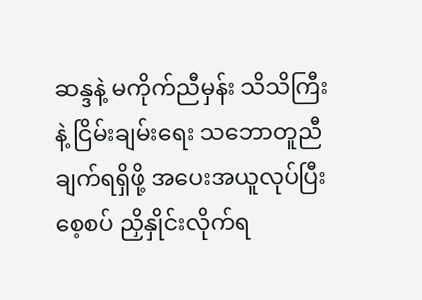ဆန္ဒနဲ့ မကိုက်ညီမှန်း သိသိကြီးနဲ့ ငြိမ်းချမ်းရေး သဘောတူညီချက်ရရှိဖို့ အပေးအယူလုပ်ပြီး စေ့စပ် ညှိနှိုင်းလိုက်ရ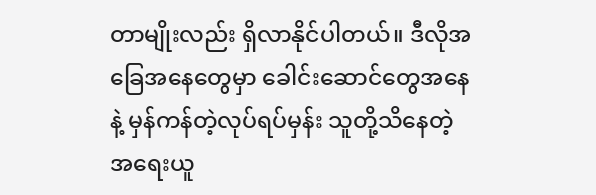တာမျိုးလည်း ရှိလာနိုင်ပါတယ်။ ဒီလိုအခြေအနေတွေမှာ ခေါင်းဆောင်တွေအနေနဲ့ မှန်ကန်တဲ့လုပ်ရပ်မှန်း သူတို့သိနေတဲ့ အရေးယူ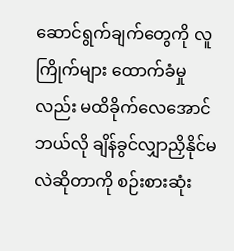ဆောင်ရွက်ချက်တွေကို လူကြိုက်များ ထောက်ခံမှုလည်း မထိခိုက်လေအောင် ဘယ်လို ချိန်ခွင်လျှာညှိနိုင်မလဲဆိုတာကို စဉ်းစားဆုံး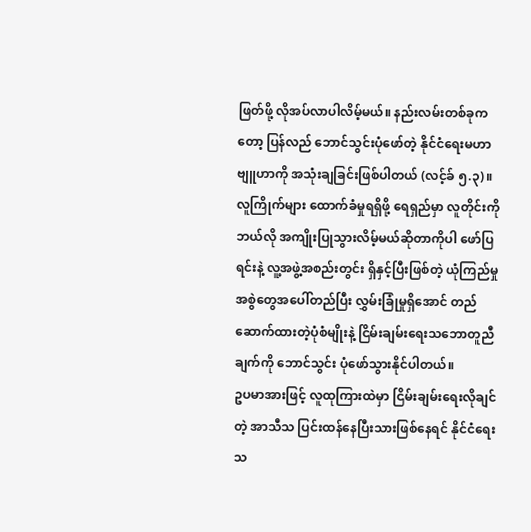ဖြတ်ဖို့ လိုအပ်လာပါလိမ့်မယ်။ နည်းလမ်းတစ်ခုကတော့ ပြန်လည် ဘောင်သွင်းပုံဖော်တဲ့ နိုင်ငံရေးမဟာဗျူဟာကို အသုံးချခြင်းဖြစ်ပါတယ် (လင့်ခ် ၅.၃)။ လူကြိုက်များ ထောက်ခံမှုရရှိဖို့ ရေရှည်မှာ လူတိုင်းကို ဘယ်လို အကျိုးပြုသွားလိမ့်မယ်ဆိုတာကိုပါ ဖော်ပြရင်းနဲ့ လူ့အဖွဲ့အစည်းတွင်း ရှိနှင့်ပြီးဖြစ်တဲ့ ယုံကြည်မှု အစွဲတွေအပေါ်တည်ပြီး လွှမ်းခြုံမှုရှိအောင် တည်ဆောက်ထားတဲ့ပုံစံမျိုးနဲ့ ငြိမ်းချမ်းရေးသဘောတူညီချက်ကို ဘောင်သွင်း ပုံဖော်သွားနိုင်ပါတယ်။
ဥပမာအားဖြင့် လူထုကြားထဲမှာ ငြိမ်းချမ်းရေးလိုချင်တဲ့ အာသီသ ပြင်းထန်နေပြီးသားဖြစ်နေရင် နိုင်ငံရေးသ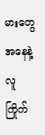မားတွေအနေနဲ့ လူကြိုက်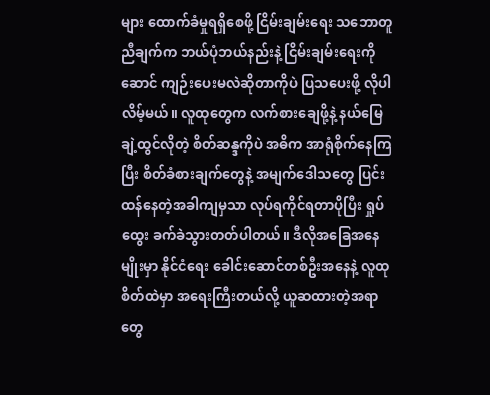များ ထောက်ခံမှုရရှိစေဖို့ ငြိမ်းချမ်းရေး သဘောတူညီချက်က ဘယ်ပုံဘယ်နည်းနဲ့ ငြိမ်းချမ်းရေးကိုဆောင် ကျဉ်းပေးမလဲဆိုတာကိုပဲ ပြသပေးဖို့ လိုပါလိမ့်မယ်။ လူထုတွေက လက်စားချေဖို့နဲ့ နယ်မြေချဲ့ထွင်လိုတဲ့ စိတ်ဆန္ဒကိုပဲ အဓိက အာရုံစိုက်နေကြပြီး စိတ်ခံစားချက်တွေနဲ့ အမျက်ဒေါသတွေ ပြင်းထန်နေတဲ့အခါကျမှသာ လုပ်ရကိုင်ရတာပိုပြီး ရှုပ်ထွေး ခက်ခဲသွားတတ်ပါတယ်။ ဒီလိုအခြေအနေမျိုးမှာ နိုင်ငံရေး ခေါင်းဆောင်တစ်ဦးအနေနဲ့ လူထုစိတ်ထဲမှာ အရေးကြီးတယ်လို့ ယူဆထားတဲ့အရာတွေ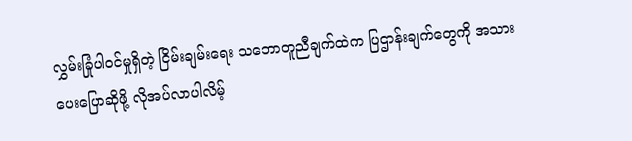လွှမ်းခြုံပါဝင်မှုရှိတဲ့ ငြိမ်းချမ်းရေး သဘောတူညီချက်ထဲက ပြဌာန်းချက်တွေကို အသားပေးပြောဆိုဖို့ လိုအပ်လာပါလိမ့်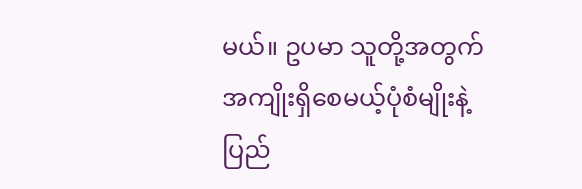မယ်။ ဥပမာ သူတို့အတွက် အကျိုးရှိစေမယ့်ပုံစံမျိုးနဲ့ ပြည်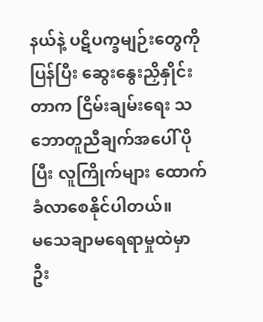နယ်နဲ့ ပဋိပက္ခမျဉ်းတွေကို ပြန်ပြီး ဆွေးနွေးညှိနှိုင်းတာက ငြိမ်းချမ်းရေး သဘောတူညီချက်အပေါ် ပိုပြီး လူကြိုက်များ ထောက်ခံလာစေနိုင်ပါတယ်။
မသေချာမရေရာမှုထဲမှာ ဦး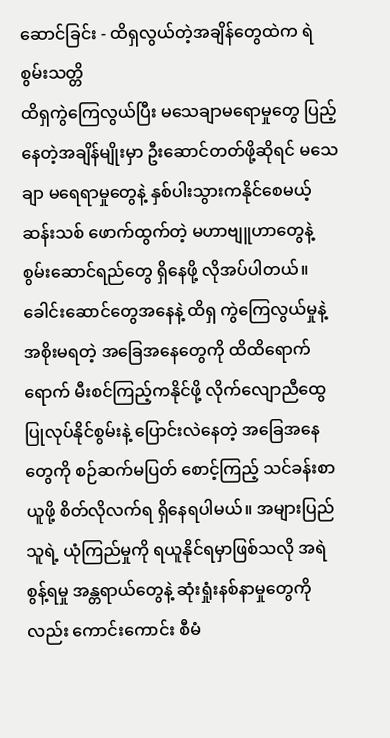ဆောင်ခြင်း - ထိရှလွယ်တဲ့အချိန်တွေထဲက ရဲစွမ်းသတ္တိ
ထိရှကွဲကြေလွယ်ပြီး မသေချာမရောမှုတွေ ပြည့်နေတဲ့အချိန်မျိုးမှာ ဦးဆောင်တတ်ဖို့ဆိုရင် မသေချာ မရေရာမှုတွေနဲ့ နှစ်ပါးသွားကနိုင်စေမယ့် ဆန်းသစ် ဖောက်ထွက်တဲ့ မဟာဗျူဟာတွေနဲ့ စွမ်းဆောင်ရည်တွေ ရှိနေဖို့ လိုအပ်ပါတယ်။ ခေါင်းဆောင်တွေအနေနဲ့ ထိရှ ကွဲကြေလွယ်မှုနဲ့ အစိုးမရတဲ့ အခြေအနေတွေကို ထိထိရောက်ရောက် မီးစင်ကြည့်ကနိုင်ဖို့ လိုက်လျောညီထွေ ပြုလုပ်နိုင်စွမ်းနဲ့ ပြောင်းလဲနေတဲ့ အခြေအနေတွေကို စဉ်ဆက်မပြတ် စောင့်ကြည့် သင်ခန်းစာယူဖို့ စိတ်လိုလက်ရ ရှိနေရပါမယ်။ အများပြည်သူရဲ့ ယုံကြည်မှုကို ရယူနိုင်ရမှာဖြစ်သလို အရဲစွန့်ရမှု အန္တရာယ်တွေနဲ့ ဆုံးရှုံးနစ်နာမှုတွေကိုလည်း ကောင်းကောင်း စီမံ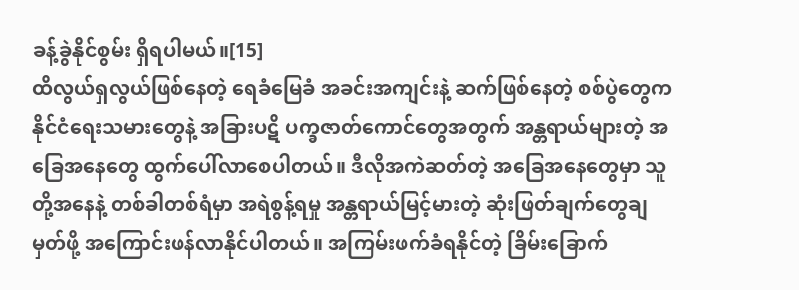ခန့်ခွဲနိုင်စွမ်း ရှိရပါမယ်။[15]
ထိလွယ်ရှလွယ်ဖြစ်နေတဲ့ ရေခံမြေခံ အခင်းအကျင်းနဲ့ ဆက်ဖြစ်နေတဲ့ စစ်ပွဲတွေက နိုင်ငံရေးသမားတွေနဲ့ အခြားပဋိ ပက္ခဇာတ်ကောင်တွေအတွက် အန္တရာယ်များတဲ့ အခြေအနေတွေ ထွက်ပေါ်လာစေပါတယ်။ ဒီလိုအကဲဆတ်တဲ့ အခြေအနေတွေမှာ သူတို့အနေနဲ့ တစ်ခါတစ်ရံမှာ အရဲစွန့်ရမှု အန္တရာယ်မြင့်မားတဲ့ ဆုံးဖြတ်ချက်တွေချမှတ်ဖို့ အကြောင်းဖန်လာနိုင်ပါတယ်။ အကြမ်းဖက်ခံရနိုင်တဲ့ ခြိမ်းခြောက်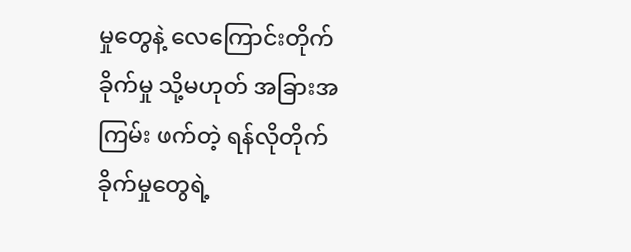မှုတွေနဲ့ လေကြောင်းတိုက်ခိုက်မှု သို့မဟုတ် အခြားအကြမ်း ဖက်တဲ့ ရန်လိုတိုက်ခိုက်မှုတွေရဲ့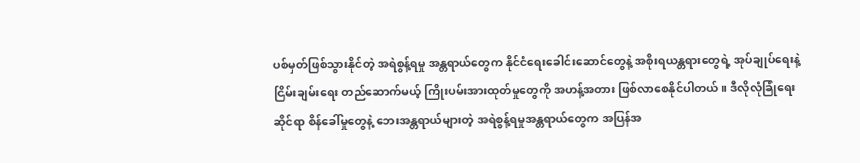ပစ်မှတ်ဖြစ်သွားနိုင်တဲ့ အရဲစွန့်ရမှု အန္တရာယ်တွေက နိုင်ငံရေးခေါင်းဆောင်တွေနဲ့ အစိုးရယန္တရားတွေရဲ့ အုပ်ချုပ်ရေးနဲ့ ငြိမ်းချမ်းရေး တည်ဆောက်မယ့် ကြိုးပမ်းအားထုတ်မှုတွေကို အဟန့်အတား ဖြစ်လာစေနိုင်ပါတယ်။ ဒီလိုလုံခြုံရေးဆိုင်ရာ စိန်ခေါ်မှုတွေနဲ့ ဘေးအန္တရာယ်များတဲ့ အရဲစွန့်ရမှုအန္တရာယ်တွေက အပြန်အ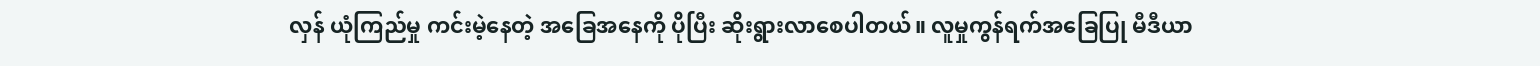လှန် ယုံကြည်မှု ကင်းမဲ့နေတဲ့ အခြေအနေကို ပိုပြီး ဆိုးရွားလာစေပါတယ်။ လူမှုကွန်ရက်အခြေပြု မီဒီယာ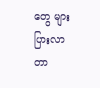တွေ များပြားလာတာ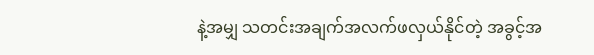နဲ့အမျှ သတင်းအချက်အလက်ဖလှယ်နိုင်တဲ့ အခွင့်အ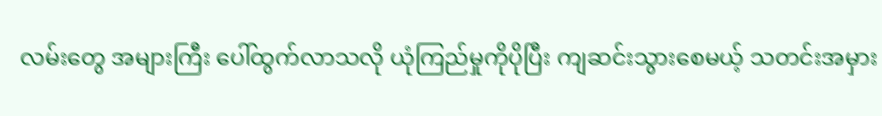လမ်းတွေ အများကြီး ပေါ်ထွက်လာသလို ယုံကြည်မှုကိုပိုပြီး ကျဆင်းသွားစေမယ့် သတင်းအမှား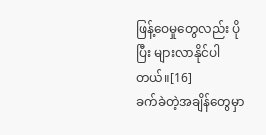ဖြန့်ဝေမှုတွေလည်း ပိုပြီး များလာနိုင်ပါတယ်။[16]
ခက်ခဲတဲ့အချိန်တွေမှာ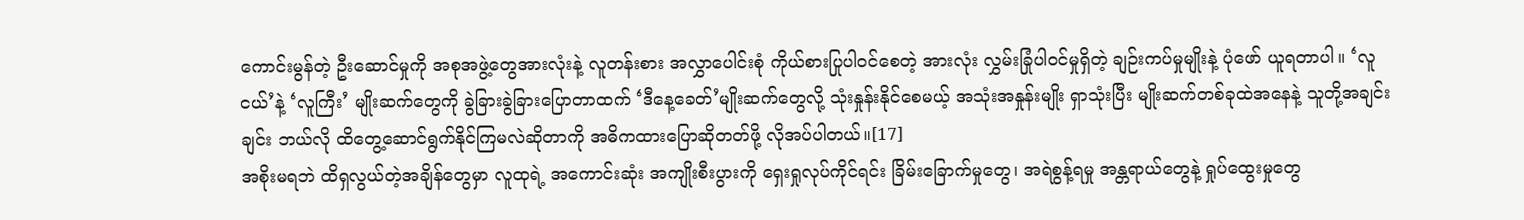ကောင်းမွန်တဲ့ ဦးဆောင်မှုကို အစုအဖွဲ့တွေအားလုံးနဲ့ လူတန်းစား အလွှာပေါင်းစုံ ကိုယ်စားပြုပါဝင်စေတဲ့ အားလုံး လွှမ်းခြုံပါဝင်မှုရှိတဲ့ ချဉ်းကပ်မှုမျိုးနဲ့ ပုံဖော် ယူရတာပါ။ ‘လူငယ်’နဲ့ ‘လူကြီး’ မျိုးဆက်တွေကို ခွဲခြားခွဲခြားပြောတာထက် ‘ဒီနေ့ခေတ်’မျိုးဆက်တွေလို့ သုံးနှုန်းနိုင်စေမယ့် အသုံးအနှုန်းမျိုး ရှာသုံးပြီး မျိုးဆက်တစ်ခုထဲအနေနဲ့ သူတို့အချင်းချင်း ဘယ်လို ထိတွေ့ဆောင်ရွက်နိုင်ကြမလဲဆိုတာကို အဓိကထားပြောဆိုတတ်ဖို့ လိုအပ်ပါတယ်။[17]
အစိုးမရဘဲ ထိရှလွယ်တဲ့အချိန်တွေမှာ လူထုရဲ့ အကောင်းဆုံး အကျိုးစီးပွားကို ရှေးရှုလုပ်ကိုင်ရင်း ခြိမ်းခြောက်မှုတွေ၊ အရဲစွန့်ရမှု အန္တရာယ်တွေနဲ့ ရှုပ်ထွေးမှုတွေ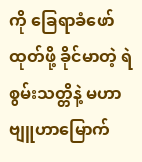ကို ခြေရာခံဖော်ထုတ်ဖို့ ခိုင်မာတဲ့ ရဲစွမ်းသတ္တိနဲ့ မဟာဗျူဟာမြောက်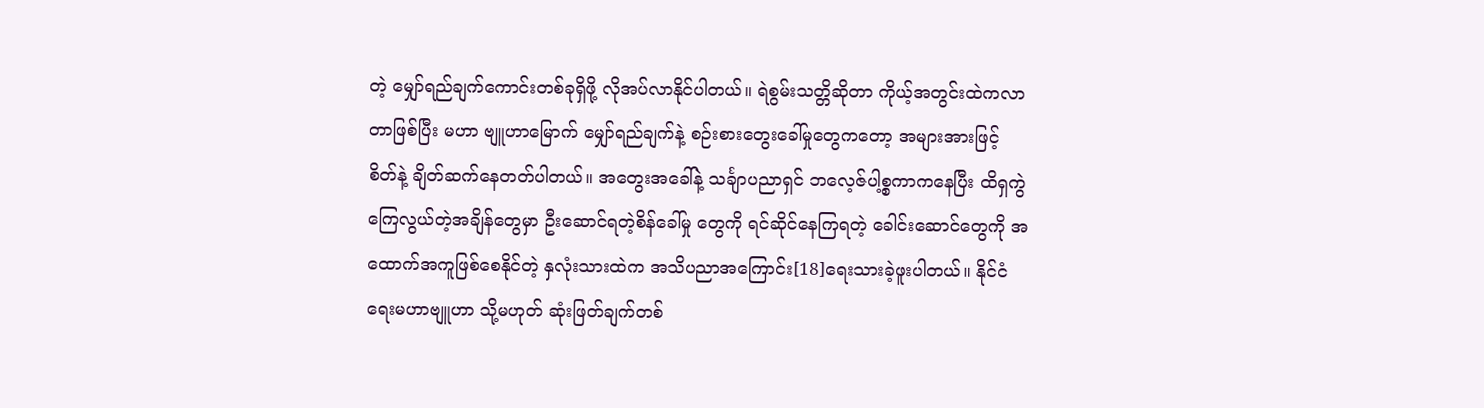တဲ့ မျှော်ရည်ချက်ကောင်းတစ်ခုရှိဖို့ လိုအပ်လာနိုင်ပါတယ်။ ရဲစွမ်းသတ္တိဆိုတာ ကိုယ့်အတွင်းထဲကလာတာဖြစ်ပြီး မဟာ ဗျူဟာမြောက် မျှော်ရည်ချက်နဲ့ စဉ်းစားတွေးခေါ်မှုတွေကတော့ အများအားဖြင့် စိတ်နဲ့ ချိတ်ဆက်နေတတ်ပါတယ်။ အတွေးအခေါ်နဲ့ သင်္ချာပညာရှင် ဘလေ့ဇ်ပါ့စ္စကာကနေပြီး ထိရှကွဲကြေလွယ်တဲ့အချိန်တွေမှာ ဦးဆောင်ရတဲ့စိန်ခေါ်မှု တွေကို ရင်ဆိုင်နေကြရတဲ့ ခေါင်းဆောင်တွေကို အထောက်အကူဖြစ်စေနိုင်တဲ့ နှလုံးသားထဲက အသိပညာအကြောင်း[18]ရေးသားခဲ့ဖူးပါတယ်။ နိုင်ငံရေးမဟာဗျူဟာ သို့မဟုတ် ဆုံးဖြတ်ချက်တစ်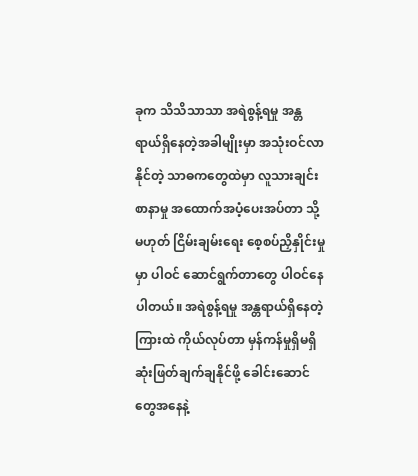ခုက သိသိသာသာ အရဲစွန့်ရမှု အန္တရာယ်ရှိနေတဲ့အခါမျိုးမှာ အသုံးဝင်လာနိုင်တဲ့ သာဓကတွေထဲမှာ လူသားချင်းစာနာမှု အထောက်အပံ့ပေးအပ်တာ သို့မဟုတ် ငြိမ်းချမ်းရေး စေ့စပ်ညှိနှိုင်းမှုမှာ ပါဝင် ဆောင်ရွက်တာတွေ ပါဝင်နေပါတယ်။ အရဲစွန့်ရမှု အန္တရာယ်ရှိနေတဲ့ ကြားထဲ ကိုယ်လုပ်တာ မှန်ကန်မှုရှိမရှိ ဆုံးဖြတ်ချက်ချနိုင်ဖို့ ခေါင်းဆောင်တွေအနေနဲ့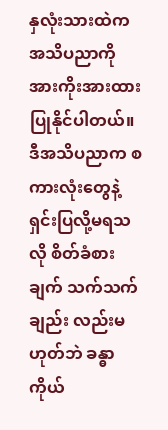နှလုံးသားထဲက အသိပညာကို အားကိုးအားထား ပြုနိုင်ပါတယ်။ ဒီအသိပညာက စကားလုံးတွေနဲ့ ရှင်းပြလို့မရသလို စိတ်ခံစားချက် သက်သက်ချည်း လည်းမဟုတ်ဘဲ ခန္ဓာကိုယ်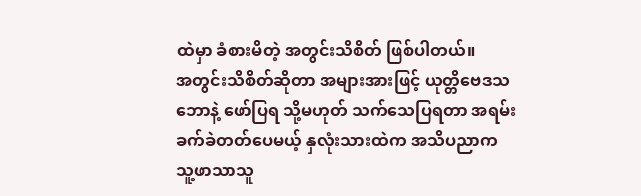ထဲမှာ ခံစားမိတဲ့ အတွင်းသိစိတ် ဖြစ်ပါတယ်။
အတွင်းသိစိတ်ဆိုတာ အများအားဖြင့် ယုတ္တိဗေဒသဘောနဲ့ ဖော်ပြရ သို့မဟုတ် သက်သေပြရတာ အရမ်းခက်ခဲတတ်ပေမယ့် နှလုံးသားထဲက အသိပညာက သူ့ဖာသာသူ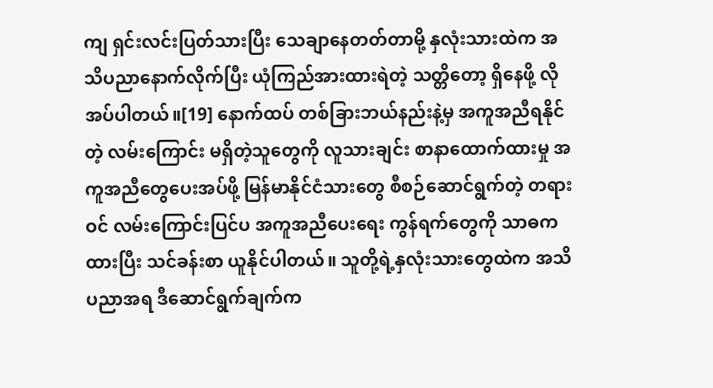ကျ ရှင်းလင်းပြတ်သားပြီး သေချာနေတတ်တာမို့ နှလုံးသားထဲက အသိပညာနောက်လိုက်ပြီး ယုံကြည်အားထားရဲတဲ့ သတ္တိတော့ ရှိနေဖို့ လိုအပ်ပါတယ်။[19] နောက်ထပ် တစ်ခြားဘယ်နည်းနဲ့မှ အကူအညီရနိုင်တဲ့ လမ်းကြောင်း မရှိတဲ့သူတွေကို လူသားချင်း စာနာထောက်ထားမှု အကူအညီတွေပေးအပ်ဖို့ မြန်မာနိုင်ငံသားတွေ စီစဉ်ဆောင်ရွက်တဲ့ တရားဝင် လမ်းကြောင်းပြင်ပ အကူအညီပေးရေး ကွန်ရက်တွေကို သာဓကထားပြီး သင်ခန်းစာ ယူနိုင်ပါတယ်။ သူတို့ရဲ့နှလုံးသားတွေထဲက အသိပညာအရ ဒီဆောင်ရွက်ချက်က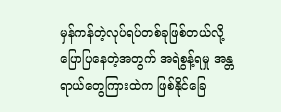မှန်ကန်တဲ့လုပ်ရပ်တစ်ခုဖြစ်တယ်လို့ ပြောပြနေတဲ့အတွက် အရဲစွန့်ရမှု အန္တရာယ်တွေကြားထဲက ဖြစ်နိုင်ခြေ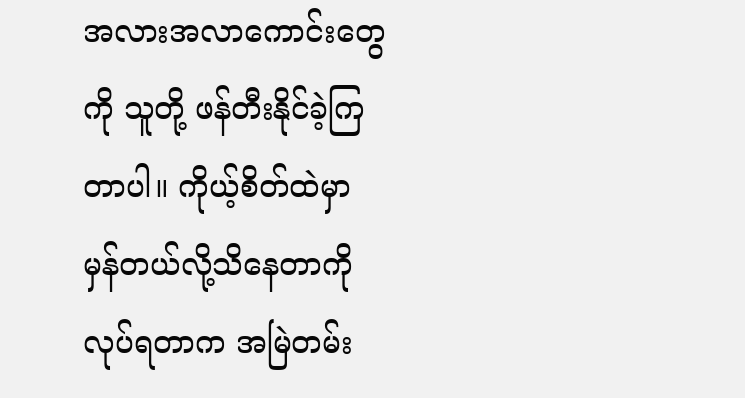အလားအလာကောင်းတွေကို သူတို့ ဖန်တီးနိုင်ခဲ့ကြတာပါ။ ကိုယ့်စိတ်ထဲမှာ မှန်တယ်လို့သိနေတာကို လုပ်ရတာက အမြဲတမ်း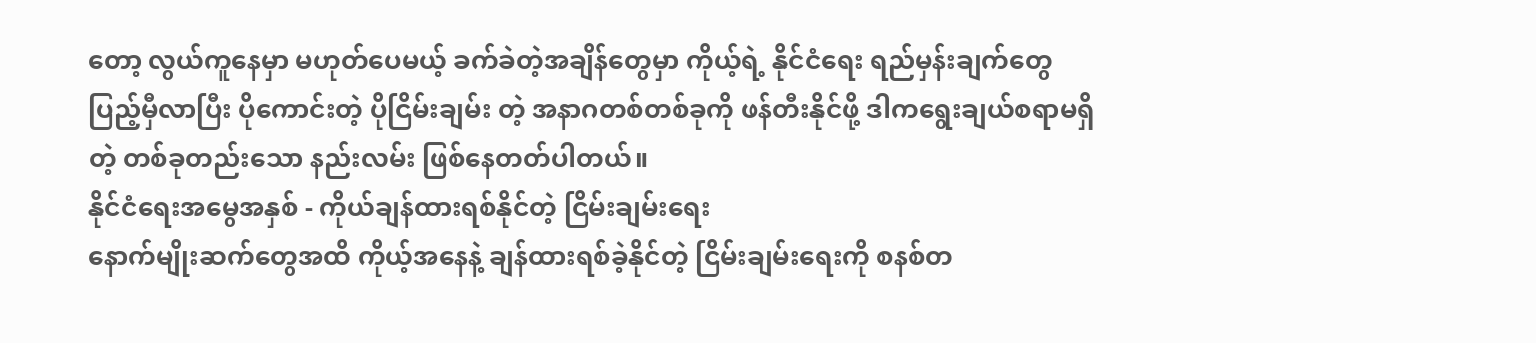တော့ လွယ်ကူနေမှာ မဟုတ်ပေမယ့် ခက်ခဲတဲ့အချိန်တွေမှာ ကိုယ့်ရဲ့ နိုင်ငံရေး ရည်မှန်းချက်တွေ ပြည့်မှီလာပြီး ပိုကောင်းတဲ့ ပိုငြိမ်းချမ်း တဲ့ အနာဂတစ်တစ်ခုကို ဖန်တီးနိုင်ဖို့ ဒါကရွေးချယ်စရာမရှိတဲ့ တစ်ခုတည်းသော နည်းလမ်း ဖြစ်နေတတ်ပါတယ်။
နိုင်ငံရေးအမွေအနှစ် - ကိုယ်ချန်ထားရစ်နိုင်တဲ့ ငြိမ်းချမ်းရေး
နောက်မျိုးဆက်တွေအထိ ကိုယ့်အနေနဲ့ ချန်ထားရစ်ခဲ့နိုင်တဲ့ ငြိမ်းချမ်းရေးကို စနစ်တ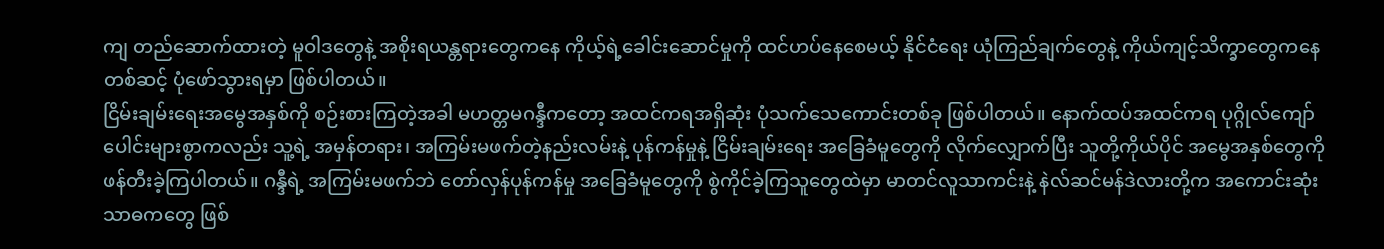ကျ တည်ဆောက်ထားတဲ့ မူဝါဒတွေနဲ့ အစိုးရယန္တရားတွေကနေ ကိုယ့်ရဲ့ခေါင်းဆောင်မှုကို ထင်ဟပ်နေစေမယ့် နိုင်ငံရေး ယုံကြည်ချက်တွေနဲ့ ကိုယ်ကျင့်သိက္ခာတွေကနေတစ်ဆင့် ပုံဖော်သွားရမှာ ဖြစ်ပါတယ်။
ငြိမ်းချမ်းရေးအမွေအနှစ်ကို စဉ်းစားကြတဲ့အခါ မဟတ္တမဂန္ဒီကတော့ အထင်ကရအရှိဆုံး ပုံသက်သေကောင်းတစ်ခု ဖြစ်ပါတယ်။ နောက်ထပ်အထင်ကရ ပုဂ္ဂိုလ်ကျော်ပေါင်းများစွာကလည်း သူ့ရဲ့ အမှန်တရား၊ အကြမ်းမဖက်တဲ့နည်းလမ်းနဲ့ ပုန်ကန်မှုနဲ့ ငြိမ်းချမ်းရေး အခြေခံမူတွေကို လိုက်လျှောက်ပြီး သူတို့ကိုယ်ပိုင် အမွေအနှစ်တွေကို ဖန်တီးခဲ့ကြပါတယ်။ ဂန္ဒီရဲ့ အကြမ်းမဖက်ဘဲ တော်လှန်ပုန်ကန်မှု အခြေခံမူတွေကို စွဲကိုင်ခဲ့ကြသူတွေထဲမှာ မာတင်လူသာကင်းနဲ့ နဲလ်ဆင်မန်ဒဲလားတို့က အကောင်းဆုံး သာဓကတွေ ဖြစ်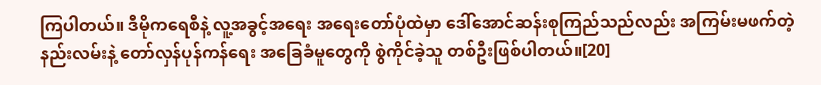ကြပါတယ်။ ဒီမိုကရေစီနဲ့ လူ့အခွင့်အရေး အရေးတော်ပုံထဲမှာ ဒေါ်အောင်ဆန်းစုကြည်သည်လည်း အကြမ်းမဖက်တဲ့ နည်းလမ်းနဲ့ တော်လှန်ပုန်ကန်ရေး အခြေခံမူတွေကို စွဲကိုင်ခဲ့သူ တစ်ဦးဖြစ်ပါတယ်။[20]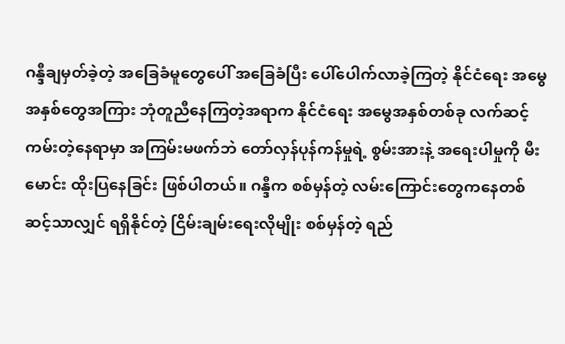ဂန္ဒီချမှတ်ခဲ့တဲ့ အခြေခံမူတွေပေါ် အခြေခံပြီး ပေါ်ပေါက်လာခဲ့ကြတဲ့ နိုင်ငံရေး အမွေအနှစ်တွေအကြား ဘုံတူညီနေကြတဲ့အရာက နိုင်ငံရေး အမွေအနှစ်တစ်ခု လက်ဆင့်ကမ်းတဲ့နေရာမှာ အကြမ်းမဖက်ဘဲ တော်လှန်ပုန်ကန်မှုရဲ့ စွမ်းအားနဲ့ အရေးပါမှုကို မီးမောင်း ထိုးပြနေခြင်း ဖြစ်ပါတယ်။ ဂန္ဒီက စစ်မှန်တဲ့ လမ်းကြောင်းတွေကနေတစ်ဆင့်သာလျှင် ရရှိနိုင်တဲ့ ငြိမ်းချမ်းရေးလိုမျိုး စစ်မှန်တဲ့ ရည်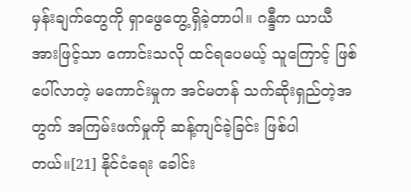မှန်းချက်တွေကို ရှာဖွေတွေ့ရှိခဲ့တာပါ။ ဂန္ဒီက ယာယီအားဖြင့်သာ ကောင်းသလို ထင်ရပေမယ့် သူကြောင့် ဖြစ်ပေါ်လာတဲ့ မကောင်းမှုက အင်မတန် သက်ဆိုးရှည်တဲ့အတွက် အကြမ်းဖက်မှုကို ဆန့်ကျင်ခဲ့ခြင်း ဖြစ်ပါတယ်။[21] နိုင်ငံရေး ခေါင်း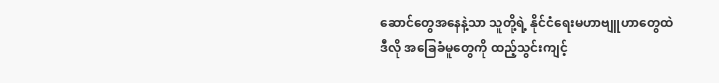ဆောင်တွေအနေနဲ့သာ သူတို့ရဲ့ နိုင်ငံရေးမဟာဗျူဟာတွေထဲ ဒီလို အခြေခံမူတွေကို ထည့်သွင်းကျင့်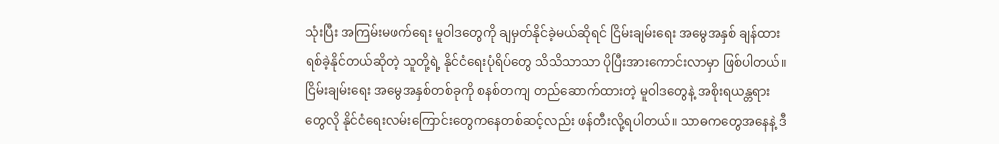သုံးပြီး အကြမ်းမဖက်ရေး မူဝါဒတွေကို ချမှတ်နိုင်ခဲ့မယ်ဆိုရင် ငြိမ်းချမ်းရေး အမွေအနှစ် ချန်ထားရစ်ခဲ့နိုင်တယ်ဆိုတဲ့ သူတို့ရဲ့ နိုင်ငံရေးပုံရိပ်တွေ သိသိသာသာ ပိုပြီးအားကောင်းလာမှာ ဖြစ်ပါတယ်။
ငြိမ်းချမ်းရေး အမွေအနှစ်တစ်ခုကို စနစ်တကျ တည်ဆောက်ထားတဲ့ မူဝါဒတွေနဲ့ အစိုးရယန္တရားတွေလို နိုင်ငံရေးလမ်းကြောင်းတွေကနေတစ်ဆင့်လည်း ဖန်တီးလို့ရပါတယ်။ သာဓကတွေအနေနဲ့ ဒီ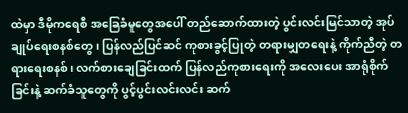ထဲမှာ ဒီမိုကရေစီ အခြေခံမူတွေအပေါ် တည်ဆောက်ထားတဲ့ ပွင်းလင်းမြင်သာတဲ့ အုပ်ချုပ်ရေးစနစ်တွေ၊ ပြန်လည်ပြင်ဆင် ကုစားခွင့်ပြုတဲ့ တရားမျှတရေးနဲ့ ကိုက်ညီတဲ့ တရားရေးစနစ်၊ လက်စားချေခြင်းထက် ပြန်လည်ကုစားရေးကို အလေးပေး အာရုံစိုက်ခြင်းနဲ့ ဆက်ခံသူတွေကို ပွင့်ပွင်းလင်းလင်း ဆက်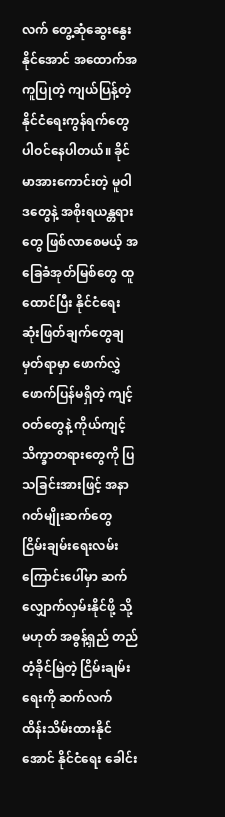လက် တွေ့ဆုံဆွေးနွေးနိုင်အောင် အထောက်အကူပြုတဲ့ ကျယ်ပြန့်တဲ့ နိုင်ငံရေးကွန်ရက်တွေ ပါဝင်နေပါတယ်။ ခိုင်မာအားကောင်းတဲ့ မူဝါဒတွေနဲ့ အစိုးရယန္တရားတွေ ဖြစ်လာစေမယ့် အခြေခံအုတ်မြစ်တွေ ထူထောင်ပြီး နိုင်ငံရေး ဆုံးဖြတ်ချက်တွေချမှတ်ရာမှာ ဖောက်လွှဲဖောက်ပြန်မရှိတဲ့ ကျင့်ဝတ်တွေနဲ့ ကိုယ်ကျင့် သိက္ခာတရားတွေကို ပြသခြင်းအားဖြင့် အနာဂတ်မျိုးဆက်တွေ ငြိမ်းချမ်းရေးလမ်းကြောင်းပေါ်မှာ ဆက်လျှောက်လှမ်းနိုင်ဖို့ သို့မဟုတ် အဓွန့်ရှည် တည်တံ့ခိုင်မြဲတဲ့ ငြိမ်းချမ်းရေးကို ဆက်လက် ထိန်းသိမ်းထားနိုင်အောင် နိုင်ငံရေး ခေါင်း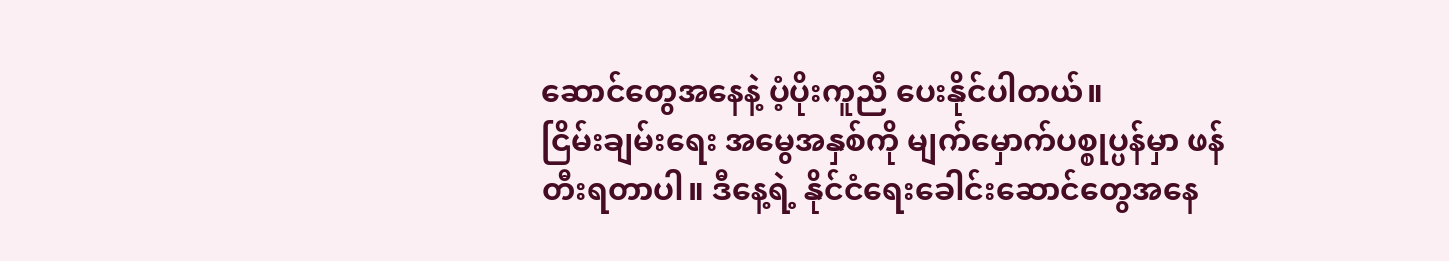ဆောင်တွေအနေနဲ့ ပံ့ပိုးကူညီ ပေးနိုင်ပါတယ်။
ငြိမ်းချမ်းရေး အမွေအနှစ်ကို မျက်မှောက်ပစ္စုပ္ပန်မှာ ဖန်တီးရတာပါ။ ဒီနေ့ရဲ့ နိုင်ငံရေးခေါင်းဆောင်တွေအနေ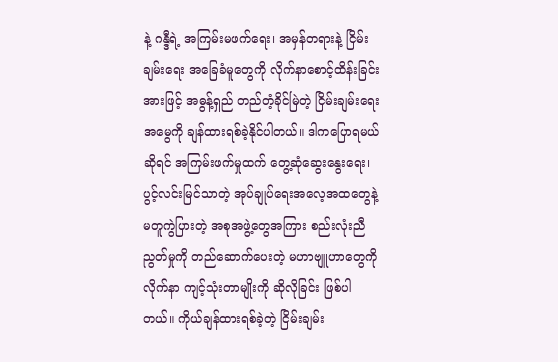နဲ့ ဂန္ဒီရဲ့ အကြမ်းမဖက်ရေး၊ အမှန်တရားနဲ့ ငြိမ်းချမ်းရေး အခြေခံမူတွေကို လိုက်နာစောင့်ထိန်းခြင်းအားဖြင့် အဓွန့်ရှည် တည်တံ့ခိုင်မြဲတဲ့ ငြိမ်းချမ်းရေးအမွေကို ချန်ထားရစ်ခဲ့နိုင်ပါတယ်။ ဒါကပြောရမယ်ဆိုရင် အကြမ်းဖက်မှုထက် တွေ့ဆုံဆွေးနွေးရေး၊ ပွင့်လင်းမြင်သာတဲ့ အုပ်ချုပ်ရေးအလေ့အထတွေနဲ့ မတူကွဲပြားတဲ့ အစုအဖွဲ့တွေအကြား စည်းလုံးညီညွတ်မှုကို တည်ဆောက်ပေးတဲ့ မဟာဗျူဟာတွေကို လိုက်နာ ကျင့်သုံးတာမျိုးကို ဆိုလိုခြင်း ဖြစ်ပါတယ်။ ကိုယ်ချန်ထားရစ်ခဲ့တဲ့ ငြိမ်းချမ်း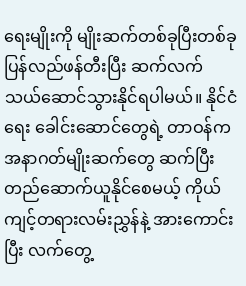ရေးမျိုးကို မျိုးဆက်တစ်ခုပြီးတစ်ခု ပြန်လည်ဖန်တီးပြီး ဆက်လက် သယ်ဆောင်သွားနိုင်ရပါမယ်။ နိုင်ငံရေး ခေါင်းဆောင်တွေရဲ့ တာဝန်က အနာဂတ်မျိုးဆက်တွေ ဆက်ပြီးတည်ဆောက်ယူနိုင်စေမယ့် ကိုယ်ကျင့်တရားလမ်းညွှန်နဲ့ အားကောင်းပြီး လက်တွေ့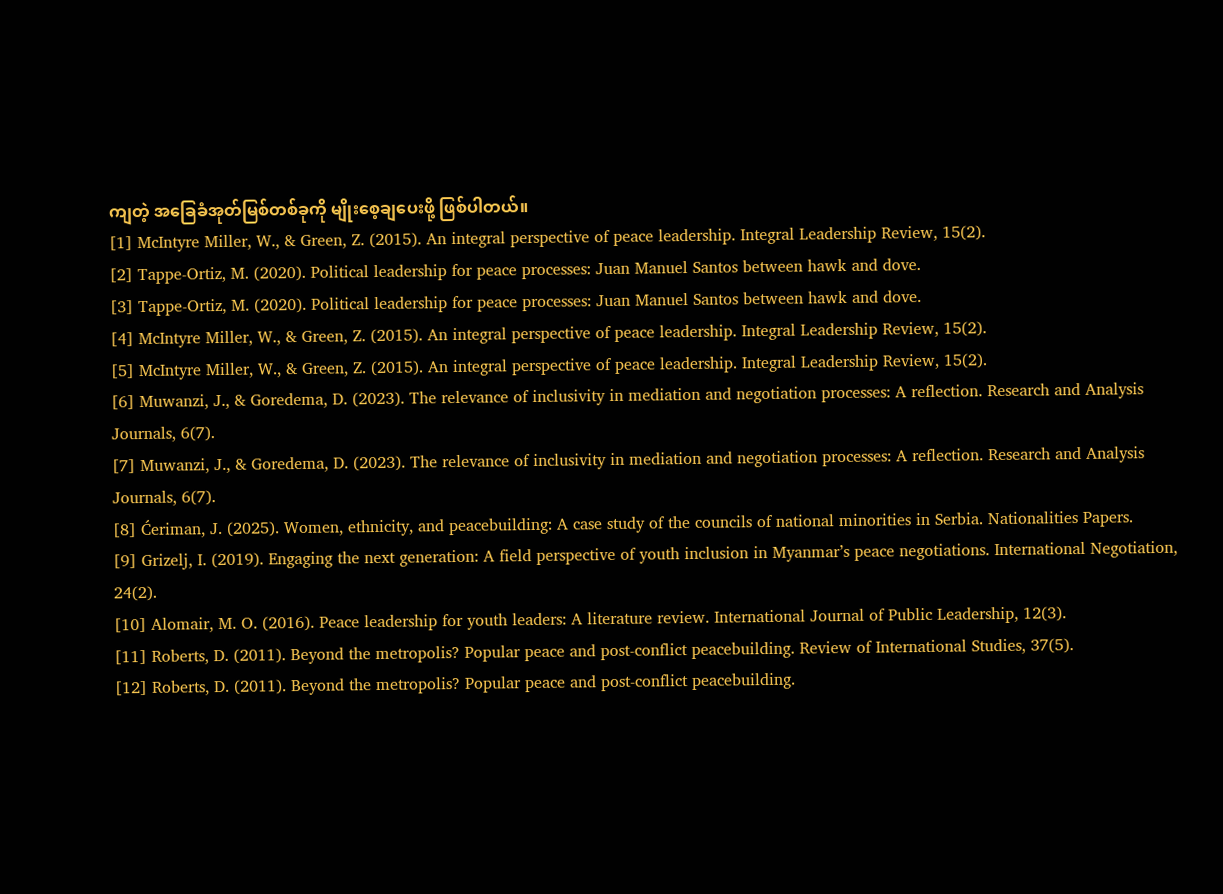ကျတဲ့ အခြေခံအုတ်မြစ်တစ်ခုကို မျိုးစေ့ချပေးဖို့ ဖြစ်ပါတယ်။
[1] McIntyre Miller, W., & Green, Z. (2015). An integral perspective of peace leadership. Integral Leadership Review, 15(2).
[2] Tappe-Ortiz, M. (2020). Political leadership for peace processes: Juan Manuel Santos between hawk and dove.
[3] Tappe-Ortiz, M. (2020). Political leadership for peace processes: Juan Manuel Santos between hawk and dove.
[4] McIntyre Miller, W., & Green, Z. (2015). An integral perspective of peace leadership. Integral Leadership Review, 15(2).
[5] McIntyre Miller, W., & Green, Z. (2015). An integral perspective of peace leadership. Integral Leadership Review, 15(2).
[6] Muwanzi, J., & Goredema, D. (2023). The relevance of inclusivity in mediation and negotiation processes: A reflection. Research and Analysis Journals, 6(7).
[7] Muwanzi, J., & Goredema, D. (2023). The relevance of inclusivity in mediation and negotiation processes: A reflection. Research and Analysis Journals, 6(7).
[8] Ćeriman, J. (2025). Women, ethnicity, and peacebuilding: A case study of the councils of national minorities in Serbia. Nationalities Papers.
[9] Grizelj, I. (2019). Engaging the next generation: A field perspective of youth inclusion in Myanmar’s peace negotiations. International Negotiation, 24(2).
[10] Alomair, M. O. (2016). Peace leadership for youth leaders: A literature review. International Journal of Public Leadership, 12(3).
[11] Roberts, D. (2011). Beyond the metropolis? Popular peace and post-conflict peacebuilding. Review of International Studies, 37(5).
[12] Roberts, D. (2011). Beyond the metropolis? Popular peace and post-conflict peacebuilding.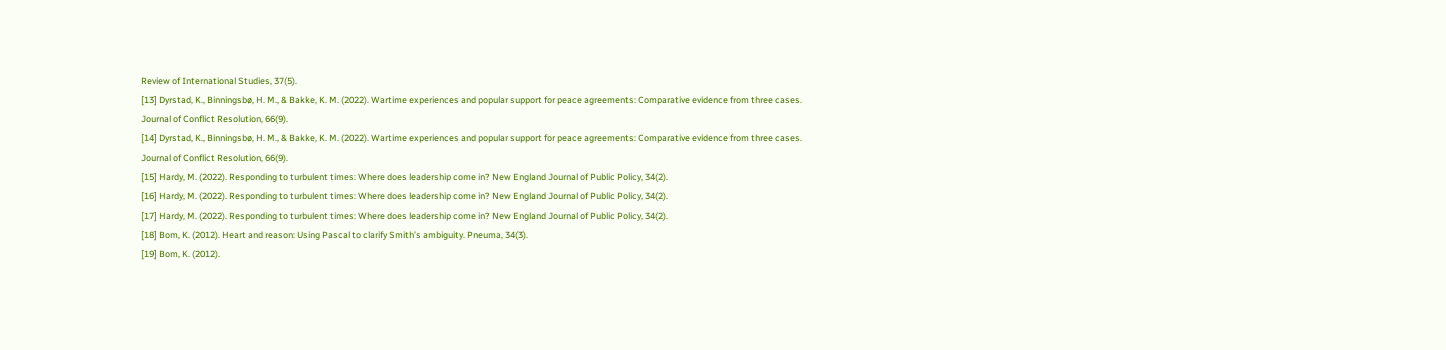Review of International Studies, 37(5).
[13] Dyrstad, K., Binningsbø, H. M., & Bakke, K. M. (2022). Wartime experiences and popular support for peace agreements: Comparative evidence from three cases. Journal of Conflict Resolution, 66(9).
[14] Dyrstad, K., Binningsbø, H. M., & Bakke, K. M. (2022). Wartime experiences and popular support for peace agreements: Comparative evidence from three cases. Journal of Conflict Resolution, 66(9).
[15] Hardy, M. (2022). Responding to turbulent times: Where does leadership come in? New England Journal of Public Policy, 34(2).
[16] Hardy, M. (2022). Responding to turbulent times: Where does leadership come in? New England Journal of Public Policy, 34(2).
[17] Hardy, M. (2022). Responding to turbulent times: Where does leadership come in? New England Journal of Public Policy, 34(2).
[18] Bom, K. (2012). Heart and reason: Using Pascal to clarify Smith’s ambiguity. Pneuma, 34(3).
[19] Bom, K. (2012).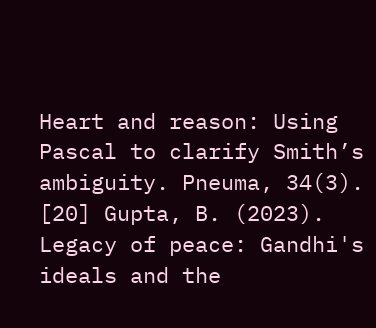Heart and reason: Using Pascal to clarify Smith’s ambiguity. Pneuma, 34(3).
[20] Gupta, B. (2023). Legacy of peace: Gandhi's ideals and the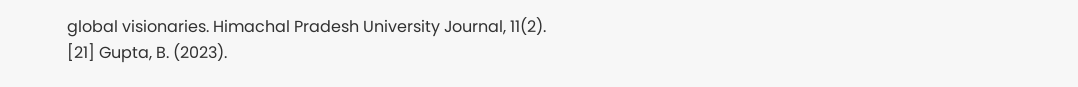global visionaries. Himachal Pradesh University Journal, 11(2).
[21] Gupta, B. (2023).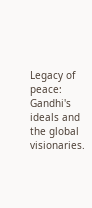Legacy of peace: Gandhi's ideals and the global visionaries.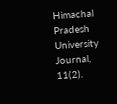Himachal Pradesh University Journal, 11(2).